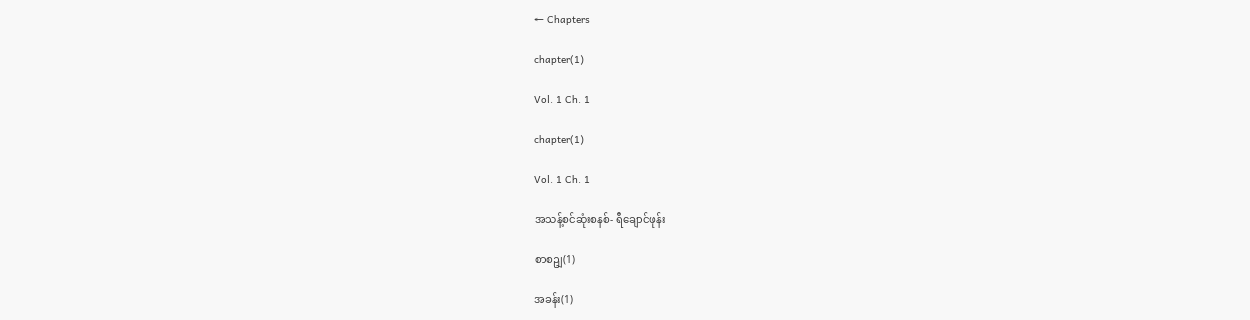← Chapters

chapter(1)

Vol. 1 Ch. 1

chapter(1)

Vol. 1 Ch. 1

အသန့်စင်ဆုံးစနစ်- ရီချောင်ဖုန်း

စာစဥျ(1)

အခန်း(1)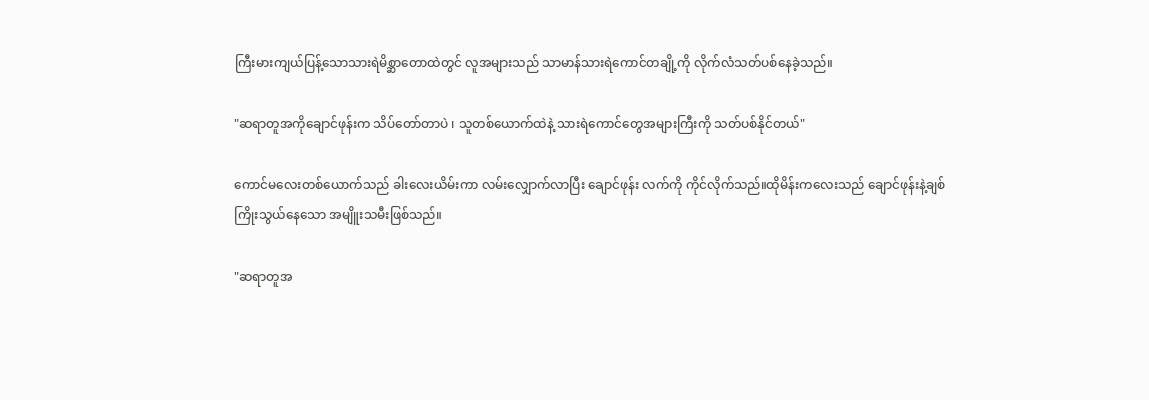ကြီးမားကျယ်ပြန့်သောသားရဲမိစ္ဆာတောထဲတွင် လူအများသည် သာမာန်သားရဲကောင်တချို့ကို လိုက်လံသတ်ပစ်နေခဲ့သည်။

"ဆရာတူအကိုချောင်ဖုန်းက သိပ်တော်တာပဲ ၊ သူတစ်ယောက်ထဲနဲ့ သားရဲကောင်တွေအများကြီးကို သတ်ပစ်နိုင်တယ်"

ကောင်မလေးတစ်ယောက်သည် ခါးလေးယိမ်းကာ လမ်းလျှောက်လာပြီး ချောင်ဖုန်း လက်ကို ကိုင်လိုက်သည်။ထိုမိန်းကလေးသည် ချောင်ဖုန်းနဲ့ချစ်ကြိုးသွယ်နေသော အမျိူးသမီးဖြစ်သည်။

"ဆရာတူအ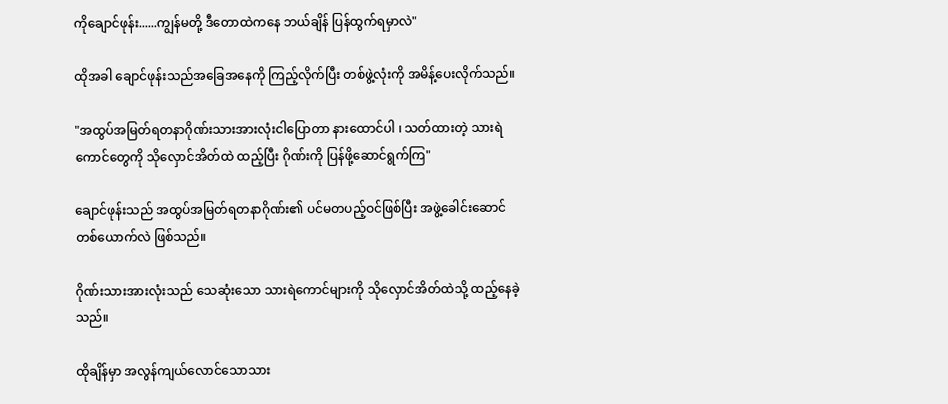ကိုချောင်ဖုန်း......ကျွန်မတို့ ဒီတောထဲကနေ ဘယ်ချိန် ပြန်ထွက်ရမှာလဲ"

ထိုအခါ ချောင်ဖုန်းသည်အခြေအနေကို ကြည့်လိုက်ပြီး တစ်ဖွဲ့လုံးကို အမိန့်ပေးလိုက်သည်။

"အထွပ်အမြတ်ရတနာဂိုဏ်းသားအားလုံးငါပြောတာ နားထောင်ပါ ၊ သတ်ထားတဲ့ သားရဲကောင်တွေကို သိုလှောင်အိတ်ထဲ ထည့်ပြီး ဂိုဏ်းကို ပြန်ဖို့ဆောင်ရွက်ကြ"

ချောင်ဖုန်းသည် အထွပ်အမြတ်ရတနာဂိုဏ်း၏ ပင်မတပည့်ဝင်ဖြစ်ပြီး အဖွဲ့ခေါင်းဆောင်တစ်ယောက်လဲ ဖြစ်သည်။

ဂိုဏ်းသားအားလုံးသည် သေဆုံးသော သားရဲကောင်များကို သိုလှောင်အိတ်ထဲသို့ ထည့်နေခဲ့သည်။

ထိုချိန်မှာ အလွန်ကျယ်လောင်သောသား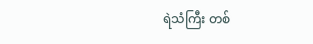ရဲသံကြီး တစ်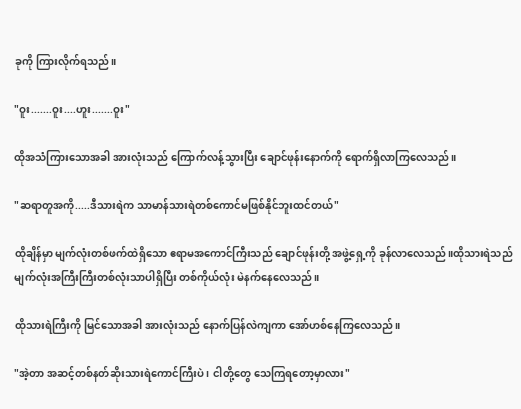ခုကို ကြားလိုက်ရသည်။

"ဝူး.......ဝူး....ဟူး.......ဝူး"

ထိုအသံကြားသောအခါ အားလုံးသည် ကြောက်လန့်သွားပြီး ချောင်ဖုန်းနောက်ကို ရောက်ရှိလာကြလေသည်။

"ဆရာတူအကို.....ဒီသားရဲက သာမာန်သားရဲတစ်ကောင်မဖြစ်နိုင်ဘူးထင်တယ်"

ထိုချိန်မှာ မျက်လုံးတစ်ဖက်ထဲရှိသော ဧရာမအကောင်ကြီးသည် ချောင်ဖုန်းတို့ အဖွဲ့ရှေ့ကို ခုန်လာလေသည်။ထိုသားရဲသည် မျက်လုံးအကြီးကြီးတစ်လုံးသာပါရှိပြီး တစ်ကိုယ်လုံး မဲနက်နေလေသည်။

ထိုသားရဲကြီးကို မြင်သောအခါ အားလုံးသည် နောက်ပြန်လဲကျကာ အော်ဟစ်နေကြလေသည်။

"အဲ့တာ အဆင့်တစ်နတ်ဆိုးသားရဲကောင်ကြီးပဲ ၊ ငါတို့တွေ သေကြရတော့မှာလား"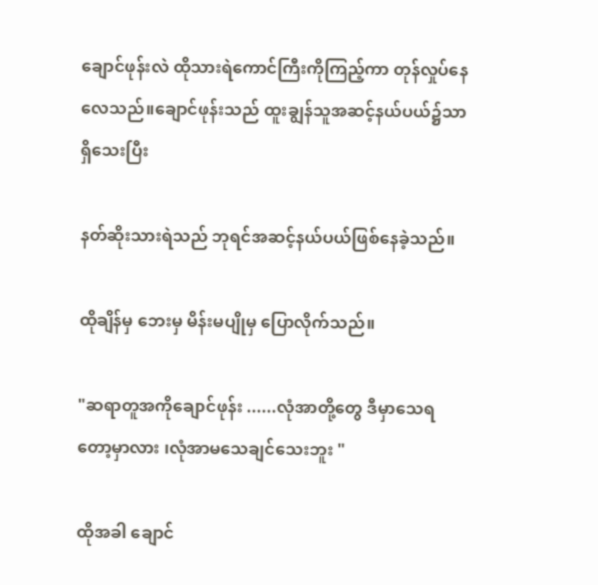ချောင်ဖုန်းလဲ ထိုသားရဲကောင်ကြီးကိုကြည့်ကာ တုန်လှုပ်နေလေသည်။ချောင်ဖုန်းသည် ထူးချွန်သူအဆင့်နယ်ပယ်၌သာ ရှိသေးပြီး

နတ်ဆိုးသားရဲသည် ဘုရင်အဆင့်နယ်ပယ်ဖြစ်နေခဲ့သည်။

ထိုချိန်မှ ဘေးမှ မိန်းမပျိုမှ ပြောလိုက်သည်။

"ဆရာတူအကိုချောင်ဖုန်း ......လုံအာတို့တွေ ဒီမှာသေရတော့မှာလား ၊လုံအာမသေချင်သေးဘူး "

ထိုအခါ ချောင်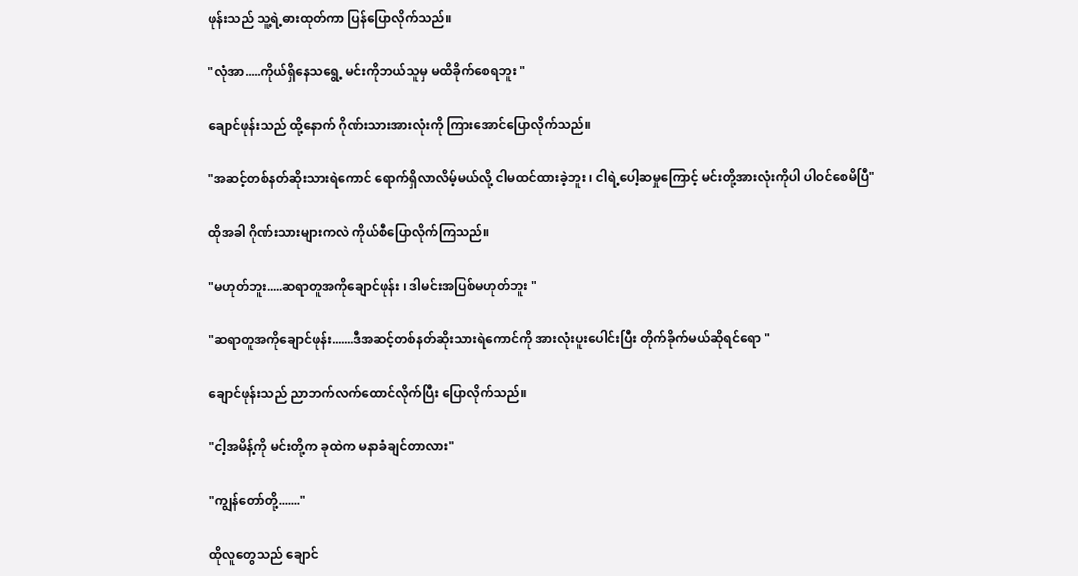ဖုန်းသည် သူ့ရဲ့ဓားထုတ်ကာ ပြန်ပြောလိုက်သည်။

"လုံအာ.....ကိုယ်ရှိနေသရွေ့ မင်းကိုဘယ်သူမှ မထိခိုက်စေရဘူး "

ချောင်ဖုန်းသည် ထို့နောက် ဂိုဏ်းသားအားလုံးကို ကြားအောင်ပြောလိုက်သည်။

"အဆင့်တစ်နတ်ဆိုးသားရဲကောင် ရောက်ရှိလာလိမ့်မယ်လို့ ငါမထင်ထားခဲ့ဘူး ၊ ငါရဲ့ပေါ့ဆမှုကြောင့် မင်းတို့အားလုံးကိုပါ ပါဝင်စေမိပြီ"

ထိုအခါ ဂိုဏ်းသားများကလဲ ကိုယ်စီပြောလိုက်ကြသည်။

"မဟုတ်ဘူး.....ဆရာတူအကိုချောင်ဖုန်း ၊ ဒါမင်းအပြစ်မဟုတ်ဘူး "

"ဆရာတူအကိုချောင်ဖုန်း.......ဒီအဆင့်တစ်နတ်ဆိုးသားရဲကောင်ကို အားလုံးပူးပေါင်းပြီး တိုက်ခိုက်မယ်ဆိုရင်ရော "

ချောင်ဖုန်းသည် ညာဘက်လက်ထောင်လိုက်ပြီး ပြောလိုက်သည်။

"ငါ့အမိန့်ကို မင်းတို့က ခုထဲက မနာခံချင်တာလား"

"ကျွန်တော်တို့......."

ထိုလူတွေသည် ချောင်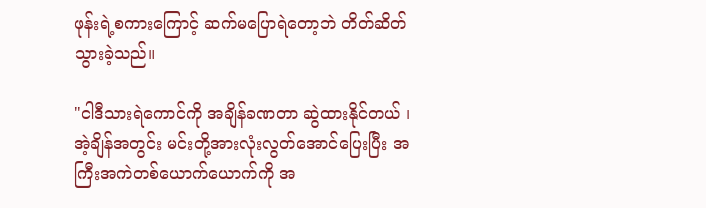ဖုန်းရဲ့စကားကြောင့် ဆက်မပြောရဲတော့ဘဲ တိတ်ဆိတ်သွားခဲ့သည်။

"ငါဒီသားရဲကောင်ကို အချိန်ခဏတာ ဆွဲထားနိုင်တယ် ၊ အဲ့ချိန်အတွင်း မင်းတို့အားလုံးလွတ်အောင်ပြေးပြီး အကြီးအကဲတစ်ယောက်ယောက်ကို အ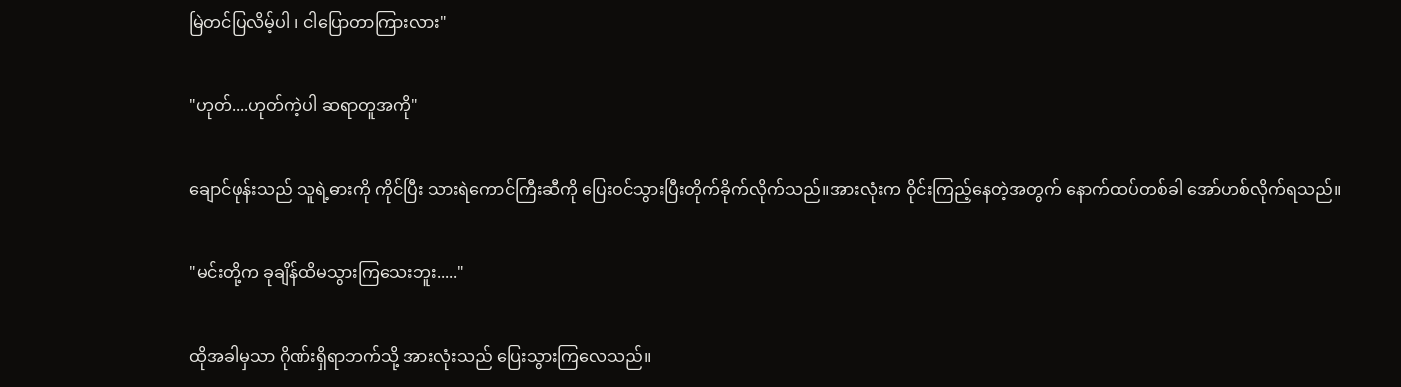မြဲတင်ပြလိမ့်ပါ ၊ ငါပြောတာကြားလား"

"ဟုတ်....ဟုတ်ကဲ့ပါ ဆရာတူအကို"

ချောင်ဖုန်းသည် သူရဲ့ဓားကို ကိုင်ပြီး သားရဲကောင်ကြီးဆီကို ပြေးဝင်သွားပြီးတိုက်ခိုက်လိုက်သည်။အားလုံးက ဝိုင်းကြည့်နေတဲ့အတွက် နောက်ထပ်တစ်ခါ အော်ဟစ်လိုက်ရသည်။

"မင်းတို့က ခုချိန်ထိမသွားကြသေးဘူး....."

ထိုအခါမှသာ ဂိုဏ်းရှိရာဘက်သို့ အားလုံးသည် ပြေးသွားကြလေသည်။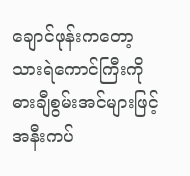ချောင်ဖုန်းကတော့ သားရဲကောင်ကြီးကို ဓားချီစွမ်းအင်များဖြင့် အနီးကပ်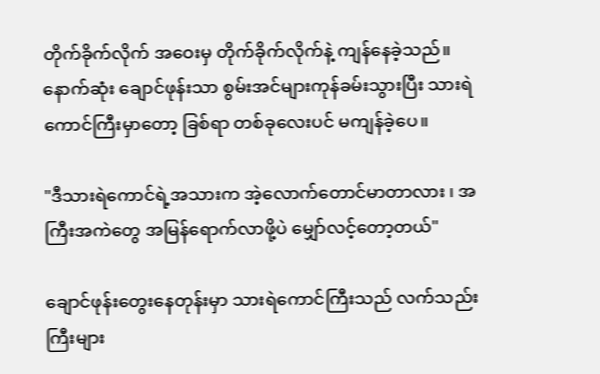တိုက်ခိုက်လိုက် အဝေးမှ တိုက်ခိုက်လိုက်နဲ့ ကျန်နေခဲ့သည်။ နောက်ဆုံး ချောင်ဖုန်းသာ စွမ်းအင်များကုန်ခမ်းသွားပြီး သားရဲကောင်ကြီးမှာတော့ ခြစ်ရာ တစ်ခုလေးပင် မကျန်ခဲ့ပေ။

"ဒီသားရဲကောင်ရဲ့အသားက အဲ့လောက်တောင်မာတာလား ၊ အကြီးအကဲတွေ အမြန်ရောက်လာဖို့ပဲ မျှော်လင့်တော့တယ်"

ချောင်ဖုန်းတွေးနေတုန်းမှာ သားရဲကောင်ကြီးသည် လက်သည်းကြီးများ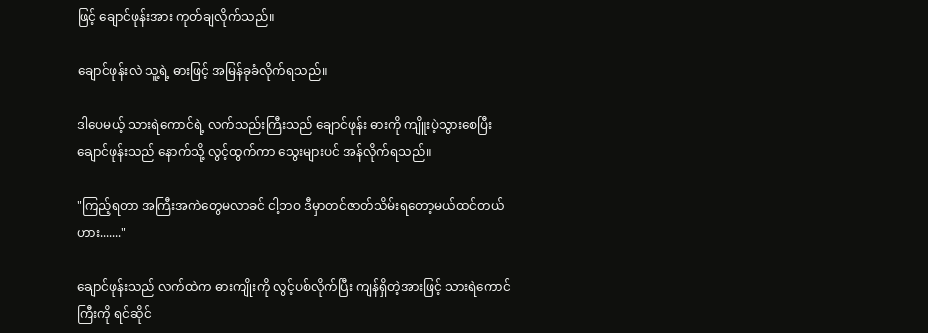ဖြင့် ချောင်ဖုန်းအား ကုတ်ချလိုက်သည်။

ချောင်ဖုန်းလဲ သူ့ရဲ့ ဓားဖြင့် အမြန်ခုခံလိုက်ရသည်။

ဒါပေမယ့် သားရဲကောင်ရဲ့ လက်သည်းကြီးသည် ချောင်ဖုန်း ဓားကို ကျိူးပဲ့သွားစေပြီး ချောင်ဖုန်းသည် နောက်သို့ လွင့်ထွက်ကာ သွေးများပင် အန်လိုက်ရသည်။

"ကြည့်ရတာ အကြီးအကဲတွေမလာခင် ငါ့ဘဝ ဒီမှာတင်ဇာတ်သိမ်းရတော့မယ်ထင်တယ် ဟား......."

ချောင်ဖုန်းသည် လက်ထဲက ဓားကျိုးကို လွင့်ပစ်လိုက်ပြီး ကျန်ရှိတဲ့အားဖြင့် သားရဲကောင်ကြီးကို ရင်ဆိုင်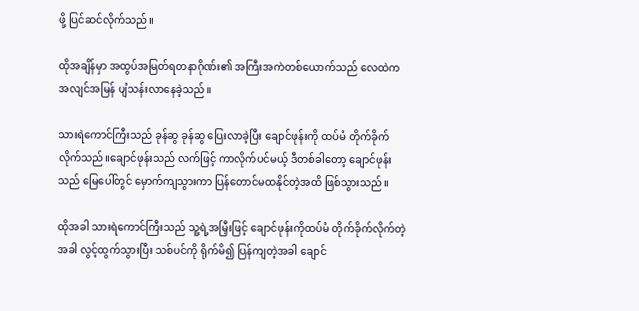ဖို့ ပြင်ဆင်လိုက်သည်။

ထိုအချိန်မှာ အထွပ်အမြတ်ရတနာဂိုဏ်း၏ အကြီးအကဲတစ်ယောက်သည် လေထဲက အလျင်အမြန် ပျံသန်းလာနေခဲ့သည်။

သားရဲကောင်ကြီးသည် ခုန်ဆွ ခုန်ဆွ ပြေးလာခဲ့ပြီး ချောင်ဖုန်းကို ထပ်မံ တိုက်ခိုက်လိုက်သည်။ချောင်ဖုန်းသည် လက်ဖြင့် ကာလိုက်ပင်မယ့် ဒီတစ်ခါတော့ ချောင်ဖုန်းသည် မြေပေါ်တွင် မှောက်ကျသွားကာ ပြန်တောင်မထနိုင်တဲ့အထိ ဖြစ်သွားသည်။

ထိုအခါ သားရဲကောင်ကြီးသည် သူ့ရဲ့အမြှီးဖြင့် ချောင်ဖုန်းကိုထပ်မံ တိုက်ခိုက်လိုက်တဲ့အခါ လွင့်ထွက်သွားပြီး သစ်ပင်ကို ရိုက်မိ၍ ပြန်ကျတဲ့အခါ ချောင်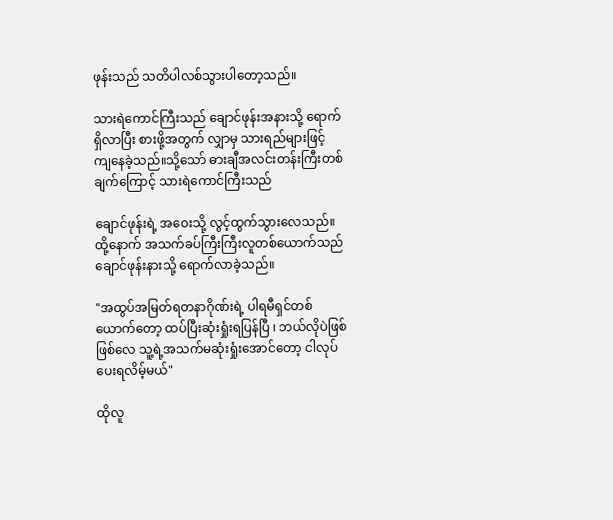ဖုန်းသည် သတိပါလစ်သွားပါတော့သည်။

သားရဲကောင်ကြီးသည် ချောင်ဖုန်းအနားသို့ ရောက်ရှိလာပြီး စားဖို့အတွက် လျှာမှ သားရည်များဖြင့် ကျနေခဲ့သည်။သို့သော် ဓားချီအလင်းတန်းကြီးတစ်ချက်ကြောင့် သားရဲကောင်ကြီးသည်

ချောင်ဖုန်းရဲ့ အဝေးသို့ လွင့်ထွက်သွားလေသည်။ထို့နောက် အသက်ခပ်ကြီးကြီးလူတစ်ယောက်သည် ချောင်ဖုန်းနားသို့ ရောက်လာခဲ့သည်။

"အထွပ်အမြတ်ရတနာဂိုဏ်းရဲ့ ပါရမီရှင်တစ်ယောက်တော့ ထပ်ပြီးဆုံးရှုံးရပြန်ပြီ ၊ ဘယ်လိုပဲဖြစ်ဖြစ်လေ သူ့ရဲ့အသက်မဆုံးရှုံးအောင်တော့ ငါလုပ်ပေးရလိမ့်မယ်"

ထိုလူ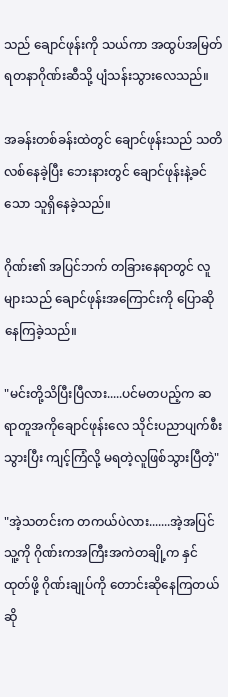သည် ချောင်ဖုန်းကို သယ်ကာ အထွပ်အမြတ်ရတနာဂိုဏ်းဆီသို့ ပျံသန်းသွားလေသည်။

အခန်းတစ်ခန်းထဲတွင် ချောင်ဖုန်းသည် သတိလစ်နေခဲ့ပြီး ဘေးနားတွင် ချောင်ဖုန်းနဲ့ခင်သော သူရှိနေခဲ့သည်။

ဂိုဏ်း၏ အပြင်ဘက် တခြားနေရာတွင် လူများသည် ချောင်ဖုန်းအကြောင်းကို ပြောဆိုနေကြခဲ့သည်။

"မင်းတို့သိပြီးပြီလား.....ပင်မတပည့်က ဆရာတူအကိုချောင်ဖုန်းလေ သိုင်းပညာပျက်စီးသွားပြီး ကျင့်ကြံလို့ မရတဲ့လူဖြစ်သွားပြီတဲ့"

"အဲ့သတင်းက တကယ်ပဲလား.......အဲ့အပြင်သူ့ကို ဂိုဏ်းကအကြီးအကဲတချို့က နှင်ထုတ်ဖို့ ဂိုဏ်းချုပ်ကို တောင်းဆိုနေကြတယ်ဆို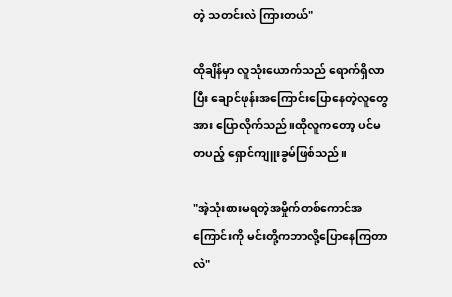တဲ့ သတင်းလဲ ကြားတယ်"

ထိုချိန်မှာ လူသုံးယောက်သည် ရောက်ရှိလာပြီး ချောင်ဖုန်းအကြောင်းပြောနေတဲ့လူတွေအား ပြောလိုက်သည်။ထိုလူကတော့ ပင်မတပည့် ရှောင်ကျူးခွမ်ဖြစ်သည်။

"အဲ့သုံးစားမရတဲ့အမှိုက်တစ်ကောင်အကြောင်းကို မင်းတို့ကဘာလို့ပြောနေကြတာလဲ"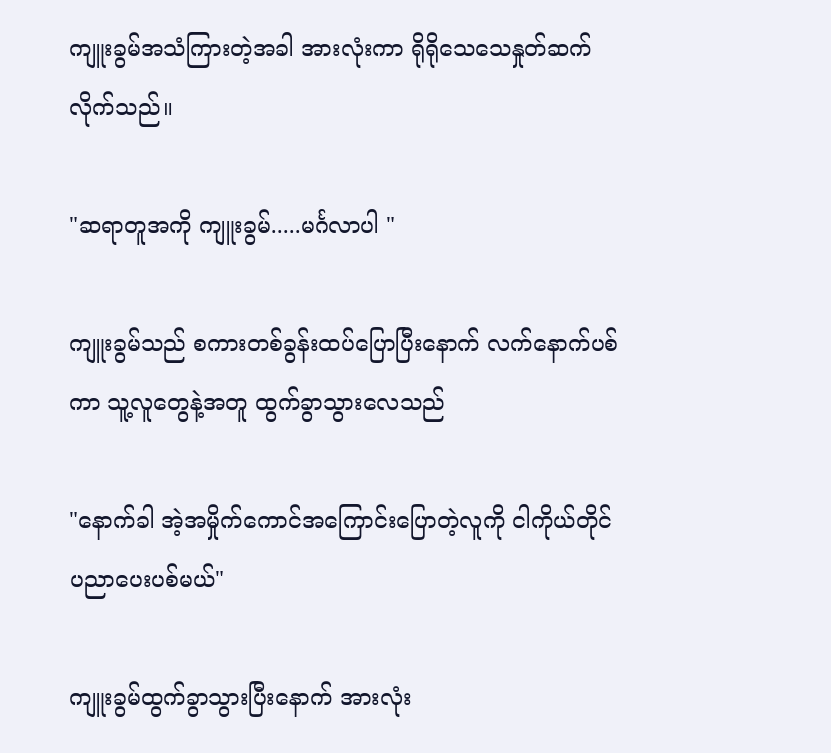ကျူးခွမ်အသံကြားတဲ့အခါ အားလုံးကာ ရိုရိုသေသေနှုတ်ဆက်လိုက်သည်။

"ဆရာတူအကို ကျူးခွမ်.....မင်္ဂလာပါ "

ကျူးခွမ်သည် စကားတစ်ခွန်းထပ်ပြောပြီးနောက် လက်နောက်ပစ်ကာ သူ့လူတွေနဲ့အတူ ထွက်ခွာသွားလေသည်

"နောက်ခါ အဲ့အမှိုက်ကောင်အကြောင်းပြောတဲ့လူကို ငါကိုယ်တိုင် ပညာပေးပစ်မယ်"

ကျူးခွမ်ထွက်ခွာသွားပြီးနောက် အားလုံး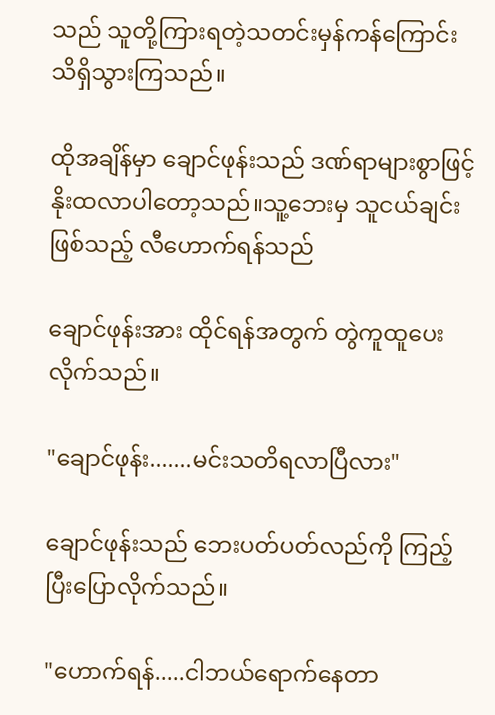သည် သူတို့ကြားရတဲ့သတင်းမှန်ကန်ကြောင်းသိရှိသွားကြသည်။

ထိုအချိန်မှာ ချောင်ဖုန်းသည် ဒဏ်ရာများစွာဖြင့် နိုးထလာပါတော့သည်။သူ့ဘေးမှ သူငယ်ချင်းဖြစ်သည့် လီဟောက်ရန်သည်

ချောင်ဖုန်းအား ထိုင်ရန်အတွက် တွဲကူထူပေးလိုက်သည်။

"ချောင်ဖုန်း.......မင်းသတိရလာပြီလား"

ချောင်ဖုန်းသည် ဘေးပတ်ပတ်လည်ကို ကြည့်ပြီးပြောလိုက်သည်။

"ဟောက်ရန်.....ငါဘယ်ရောက်နေတာ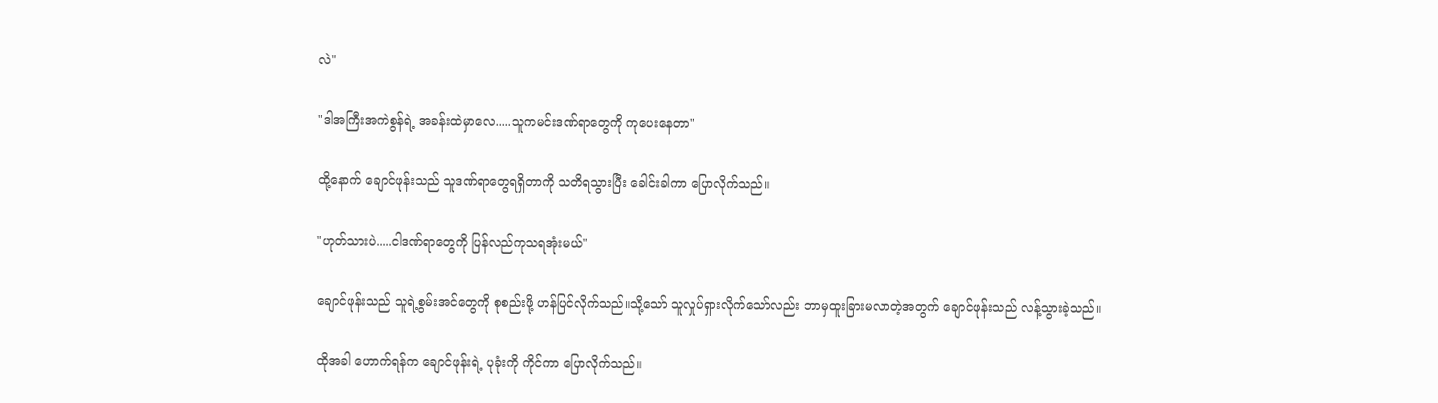လဲ"

"ဒါအကြီးအကဲစွန်ရဲ့ အခန်းထဲမှာလေ.....သူကမင်းဒဏ်ရာတွေကို ကုပေးနေတာ"

ထို့နောက် ချောင်ဖုန်းသည် သူဒဏ်ရာတွေရရှိတာကို သတိရသွားပြီး ခေါင်းခါကာ ပြောလိုက်သည်။

"ဟုတ်သားပဲ.....ငါဒဏ်ရာတွေကို ပြန်လည်ကုသရအုံးမယ်"

ချောင်ဖုန်းသည် သူရဲ့စွမ်းအင်တွေကို စုစည်းဖို့ ဟန်ပြင်လိုက်သည်။သို့သော် သူလှုပ်ရှားလိုက်သော်လည်း ဘာမှထူးခြားမလာတဲ့အတွက် ချောင်ဖုန်းသည် လန့်သွားခဲ့သည်။

ထိုအခါ ဟောက်ရန်က ချောင်ဖုန်းရဲ့ ပုခုံးကို ကိုင်ကာ ပြောလိုက်သည်။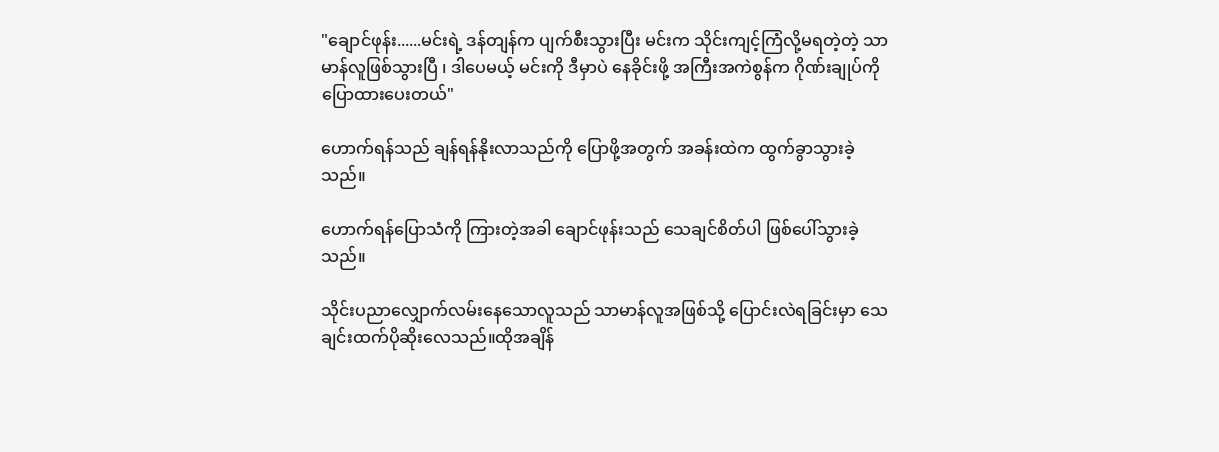"ချောင်ဖုန်း......မင်းရဲ့ ဒန်တျန်က ပျက်စီးသွားပြီး မင်းက သိုင်းကျင့်ကြံလို့မရတဲ့တဲ့ သာမာန်လူဖြစ်သွားပြီ ၊ ဒါပေမယ့် မင်းကို ဒီမှာပဲ နေခိုင်းဖို့ အကြီးအကဲစွန်က ဂိုဏ်းချုပ်ကို ပြောထားပေးတယ်"

ဟောက်ရန်သည် ချန်ရန်နိုးလာသည်ကို ပြောဖို့အတွက် အခန်းထဲက ထွက်ခွာသွားခဲ့သည်။

ဟောက်ရန်ပြောသံကို ကြားတဲ့အခါ ချောင်ဖုန်းသည် သေချင်စိတ်ပါ ဖြစ်ပေါ်သွားခဲ့သည်။

သိုင်းပညာလျှောက်လမ်းနေသောလူသည် သာမာန်လူအဖြစ်သို့ ပြောင်းလဲရခြင်းမှာ သေချင်းထက်ပိုဆိုးလေသည်။ထိုအချိန်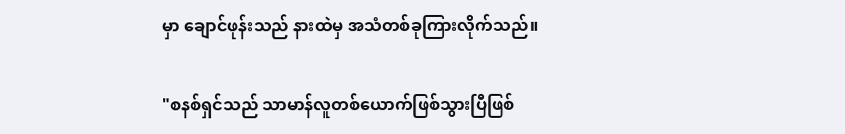မှာ ချောင်ဖုန်းသည် နားထဲမှ အသံတစ်ခုကြားလိုက်သည်။

"စနစ်ရှင်သည် သာမာန်လူတစ်ယောက်ဖြစ်သွားပြီဖြစ်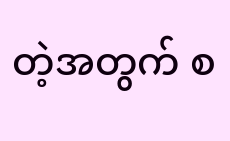တဲ့အတွက် စ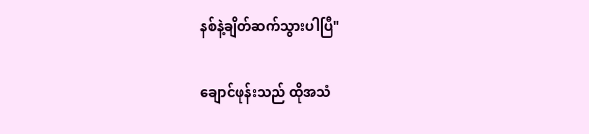နစ်နဲ့ချိတ်ဆက်သွားပါပြီ"

ချောင်ဖုန်းသည် ထိုအသံ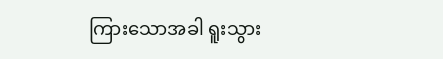ကြားသောအခါ ရူးသွား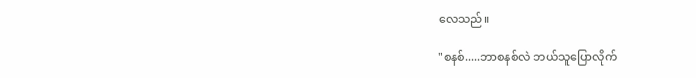လေသည်။

"စနစ်.....ဘာစနစ်လဲ ဘယ်သူပြောလိုက်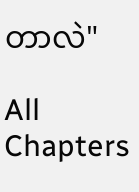တာလဲ"

All Chapters